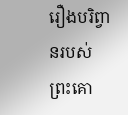រឿងបរិព្វានរបស់ព្រះគោ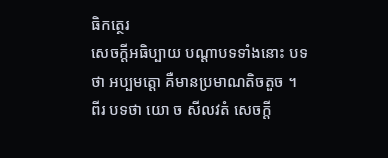ធិកត្ថេរ
សេចក្តីអធិប្បាយ បណ្តាបទទាំងនោះ បទថា អប្បមត្តោ គឺមានប្រមាណតិចតួច ។ ពីរ បទថា យោ ច សីលវតំ សេចក្តី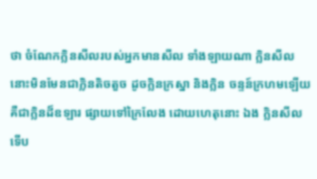ថា ចំណែកក្លិនសីលរបស់អ្នកមានសីល ទាំងឡាយណា ក្លិនសីលនោះមិនមែនជាក្លិនតិចតួច ដូចក្លិនក្រស្នា និងក្លិន ចន្ទន៍ក្រហមឡើយ គឺជាក្លិនដ៏ឧឡារ ផ្សាយទៅក្រៃលែង ដោយហេតុនោះ ឯង ក្លិនសីល ទើប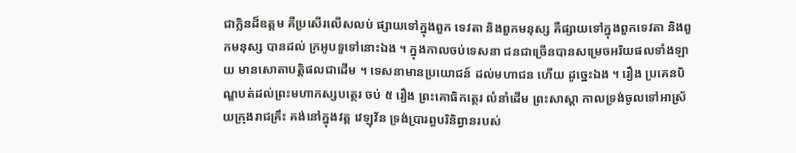ជាក្លិនដ៏ឧត្តម គឺប្រសើរលើសលប់ ផ្សាយទៅក្នុងពួក ទេវតា និងពួកមនុស្ស គឺផ្សាយទៅក្នុងពួកទេវតា និងពួកមនុស្ស បានដល់ ក្រអូបទួទៅនោះឯង ។ ក្នុងកាលចប់ទេសនា ជនជាច្រើនបានសម្រេចអរិយផលទាំងឡាយ មានសោតាបត្តិផលជាដើម ។ ទេសនាមានប្រយោជន៍ ដល់មហាជន ហើយ ដូច្នេះឯង ។ រឿង ប្រគេនបិណ្ឌបត់ដល់ព្រះមហាកស្សបត្ថេរ ចប់ ៥ រឿង ព្រះគោធិកត្ថេរ លំនាំដើម ព្រះសាស្តា កាលទ្រង់ចូលទៅអាស្រ័យក្រុងរាជគ្រឹះ គង់នៅក្នុងវត្ត វេឡុវ័ន ទ្រង់ប្រារព្ធបរិនិព្វានរបស់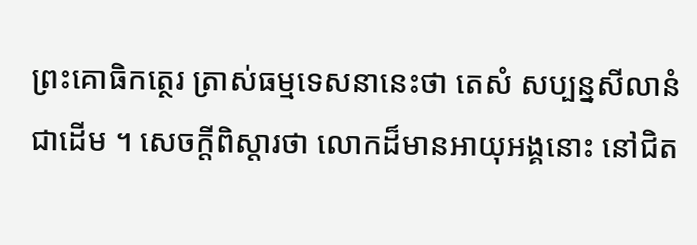ព្រះគោធិកត្ថេរ ត្រាស់ធម្មទេសនានេះថា តេសំ សប្បន្នសីលានំ ជាដើម ។ សេចក្តីពិស្តារថា លោកដ៏មានអាយុអង្គនោះ នៅជិត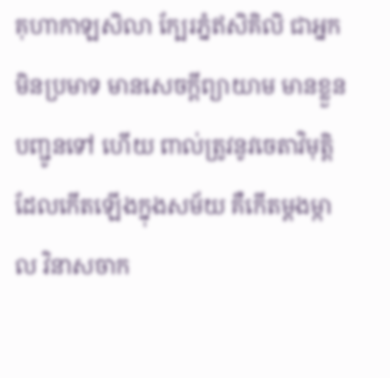គុហាកាឡសិលា ក្បែរភ្នំឥសិគិលិ ជាអ្នកមិនប្រមាទ មានសេចក្តីព្យាយាម មានខ្លួនបញ្ជូនទៅ ហើយ ពាល់ត្រូវនូវចេតាវិមុត្តិ ដែលកើតឡើងក្នុងសម័យ គឺកើតម្តងម្កាល វិនាសចាក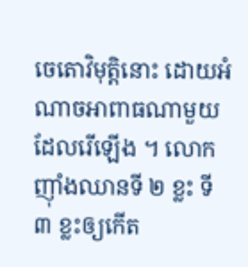ចេតោវិមុត្តិនោះ ដោយអំណាចអាពាធណាមួយ ដែលរើឡើង ។ លោកញ៉ាំងឈានទី ២ ខ្លះ ទី ៣ ខ្លះឲ្យកើត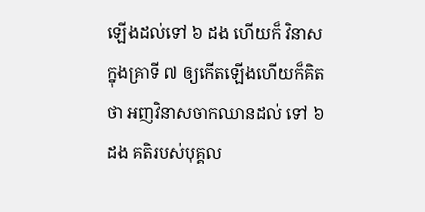ឡើងដល់ទៅ ៦ ដង ហើយក៏ វិនាស ក្នុងគ្រាទី ៧ ឲ្យកើតឡើងហើយក៏គិតថា អញវិនាសចាកឈានដល់ ទៅ ៦ ដង គតិរបស់បុគ្គល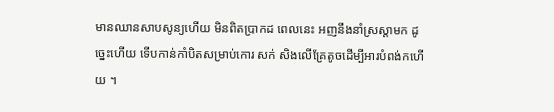មានឈានសាបសូន្យហើយ មិនពិតប្រាកដ ពេលនេះ អញនឹងនាំស្រស្តាមក ដូច្នេះហើយ ទើបកាន់កាំបិតសម្រាប់កោរ សក់ សិងលើគ្រែតូចដើម្បីអារបំពង់កហើយ ។